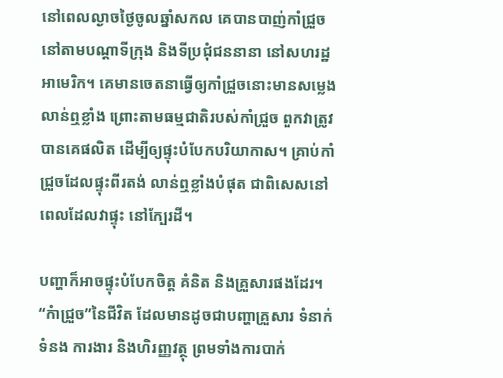នៅពេលល្ងាចថ្ងៃចូលឆ្នាំសកល គេបានបាញ់កាំជ្រួច នៅតាមបណ្តាទីក្រុង និងទីប្រជុំជននានា នៅសហរដ្ឋអាមេរិក។ គេមានចេតនាធ្វើឲ្យកាំជ្រួចនោះមានសម្លេងលាន់ឮខ្លាំង ព្រោះតាមធម្មជាតិរបស់កាំជ្រួច ពួកវាត្រូវបានគេផលិត ដើម្បីឲ្យផ្ទុះបំបែកបរិយាកាស។ គ្រាប់កាំជ្រួចដែលផ្ទុះពីរតង់ លាន់ឮខ្លាំងបំផុត ជាពិសេសនៅពេលដែលវាផ្ទុះ នៅក្បែរដី។

បញ្ហាក៏អាចផ្ទុះបំបែកចិត្ត គំនិត និងគ្រួសារផងដែរ។ “កំាជ្រួច”នៃជីវិត ដែលមានដូចជាបញ្ហាគ្រួសារ ទំនាក់ទំនង ការងារ និងហិរញ្ញវត្ថុ ព្រមទាំងការបាក់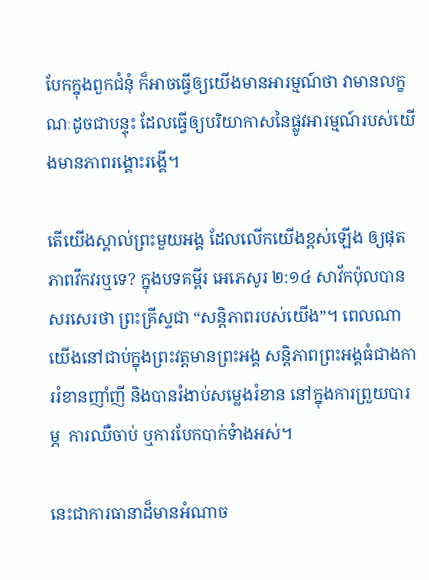បែកក្នុងពួកជំនុំ ក៏អាចធ្វើឲ្យយើងមានអារម្មណ៍ថា វាមានលក្ខណៈដូចជាបន្ទុះ ដែលធ្វើឲ្យបរិយាកាសនៃផ្លូវអារម្មណ៍របស់យើងមានភាពរង្គោះរង្គើ។

តើយើងស្គាល់ព្រះមួយអង្គ ដែលលើកយើងខ្ពស់ឡើង ឲ្យផុតភាពវឹកវរឬទេ? ក្នុងបទគម្ពីរ អេភេសូរ ២:១៤ សាវ័កប៉ុលបានសរសេរថា ព្រះគ្រីស្ទជា “សន្តិភាពរបស់យើង”។ ពេលណាយើងនៅជាប់ក្នុងព្រះវត្តមានព្រះអង្គ សន្តិភាពព្រះអង្គធំជាងការរំខានញាំញី និងបានរំងាប់សម្លេងរំខាន នៅក្នុងការព្រួយបារម្ភ  ការឈឺចាប់ ឬការបែកបាក់ទំាងអស់។

នេះជាការធានាដ៏មានអំណាច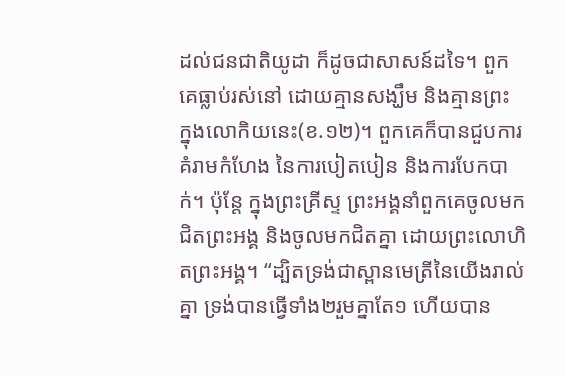ដល់ជនជាតិយូដា ក៏ដូចជាសាសន៍ដទៃ។ ពួកគេធ្លាប់រស់នៅ ដោយគ្មានសង្ឃឹម និងគ្មានព្រះ ក្នុងលោកិយនេះ(ខ.១២)។ ពួកគេក៏បានជួបការគំរាមកំហែង នៃការបៀតបៀន និងការបែកបាក់។ ប៉ុន្តែ ក្នុងព្រះគ្រីស្ទ ព្រះអង្គនាំពួកគេចូលមកជិតព្រះអង្គ និងចូលមកជិតគ្នា ដោយព្រះលោហិតព្រះអង្គ។ “ដ្បិតទ្រង់ជាស្ពានមេត្រីនៃយើងរាល់គ្នា ទ្រង់បានធ្វើទាំង២រួមគ្នាតែ១ ហើយបាន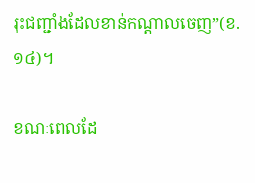រុះជញ្ជាំងដែលខាន់កណ្តាលចេញ”(ខ.១៤)។

ខណៈពេលដែ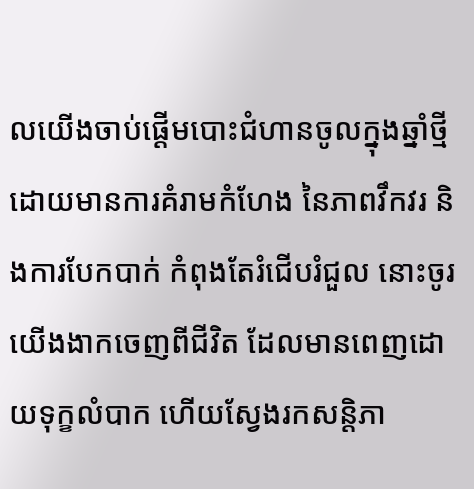លយើងចាប់ផ្តើមបោះជំហានចូលក្នុងឆ្នាំថ្មី ដោយមានការគំរាមកំហែង នៃភាពវឹកវរ និងការបែកបាក់ កំពុងតែរំជើបរំជួល នោះចូរយើងងាកចេញពីជីវិត ដែលមានពេញដោយទុក្ខលំបាក ហើយស្វែងរកសន្តិភា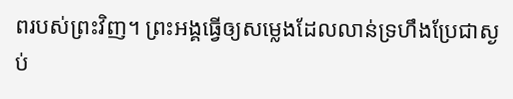ពរបស់ព្រះវិញ។ ព្រះអង្គធ្វើឲ្យសម្លេងដែលលាន់ទ្រហឹងប្រែជាស្ងប់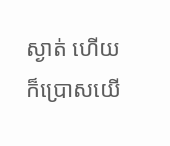ស្ងាត់ ហើយក៏ប្រោសយើ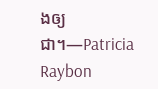ងឲ្យជា។—Patricia Raybon